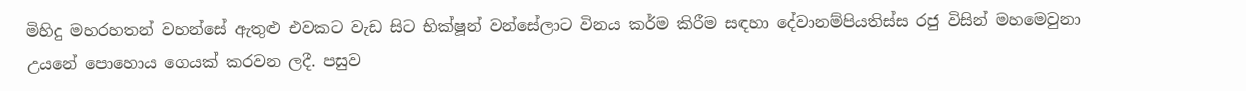මිහිදු මහරහතන් වහන්සේ ඇතුළු එවකට වැඩ සිට භික්ෂූන් වන්සේලාට විනය කර්ම කිරීම සඳහා දේවානම්පියතිස්ස රජු විසින් මහමෙවුනා උයනේ පොහොය ගෙයක් කරවන ලදී. පසුව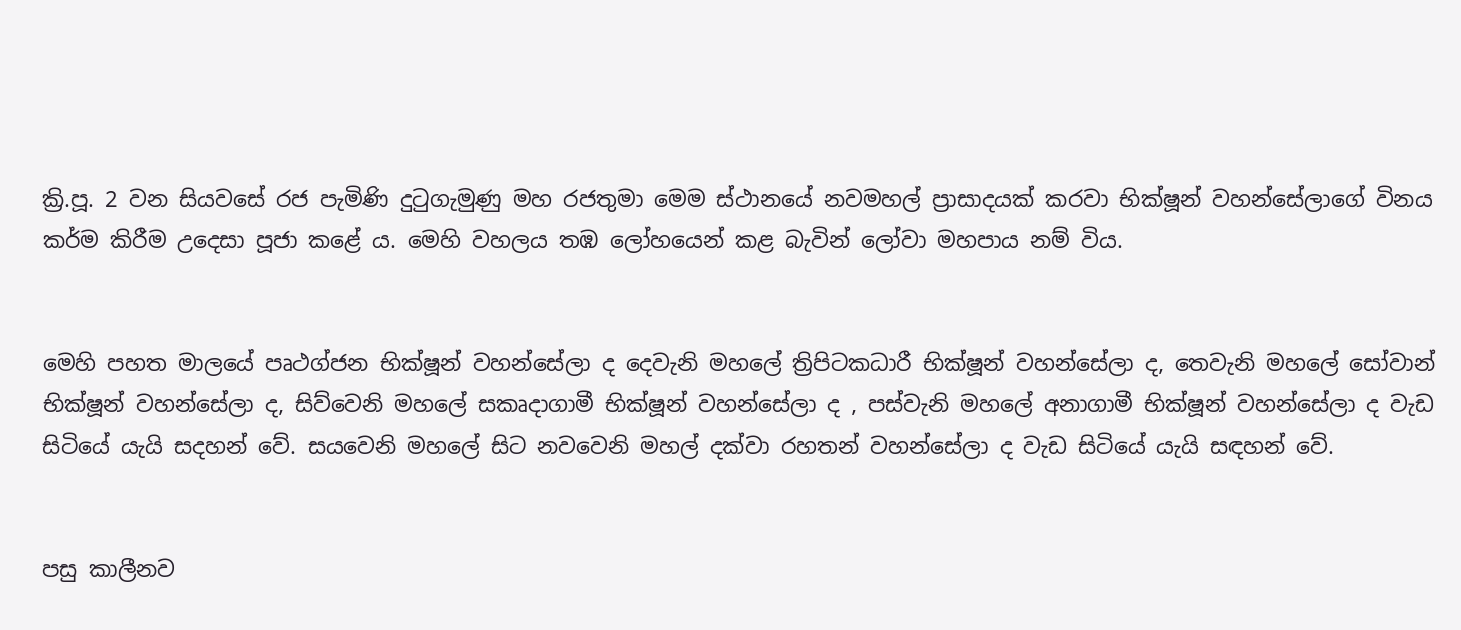ක්‍රි.පූ. 2 වන සියවසේ රජ පැමිණි දුටුගැමුණු මහ රජතුමා මෙම ස්ථානයේ නවමහල් ප්‍රාසාදයක් කරවා භික්ෂූන් වහන්සේලාගේ විනය කර්ම කිරීම උදෙසා පූජා කළේ ය. මෙහි වහලය තඹ ලෝහයෙන් කළ බැවින් ලෝවා මහපාය නම් විය.


මෙහි පහත මාලයේ පෘථග්ජන භික්ෂූන් වහන්සේලා ද දෙවැනි මහලේ ත්‍රිපිටකධාරී භික්ෂූන් වහන්සේලා ද, තෙවැනි මහලේ සෝවාන් භික්ෂූන් වහන්සේලා ද, සිව්වෙනි මහලේ සකෘදාගාමී භික්ෂූන් වහන්සේලා ද , පස්වැනි මහලේ අනාගාමී භික්ෂූන් වහන්සේලා ද වැඩ සිටියේ යැයි සදහන් වේ. සයවෙනි මහලේ සිට නවවෙනි මහල් දක්වා රහතන් වහන්සේලා ද වැඩ සිටියේ යැයි සඳහන් වේ.


පසු කාලීනව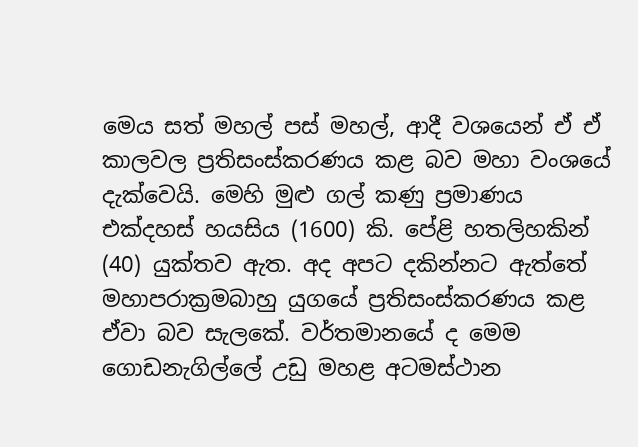මෙය සත් මහල් පස් මහල්, ආදී වශයෙන් ඒ ඒ කාලවල ප්‍රතිසංස්කරණය කළ බව මහා වංශයේ දැක්වෙයි. මෙහි මුළු ගල් කණු ප්‍රමාණය එක්දහස් හයසිය (1600) කි. පේළි හතලිහකින් (40) යුක්තව ඇත. අද අපට දකින්නට ඇත්තේ මහාපරාක්‍රමබාහු යුගයේ ප්‍රතිසංස්කරණය කළ ඒවා බව සැලකේ. වර්තමානයේ ද මෙම ගොඩනැගිල්ලේ උඩු මහළ අටමස්ථාන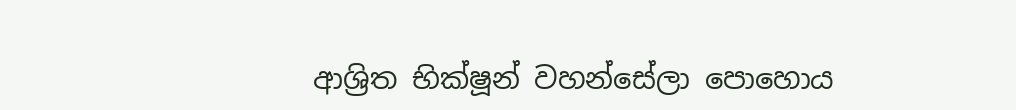ආශ්‍රිත භික්ෂූන් වහන්සේලා පොහොය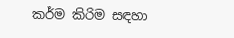කර්ම කිරිම සඳහා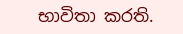භාවිතා කරති.